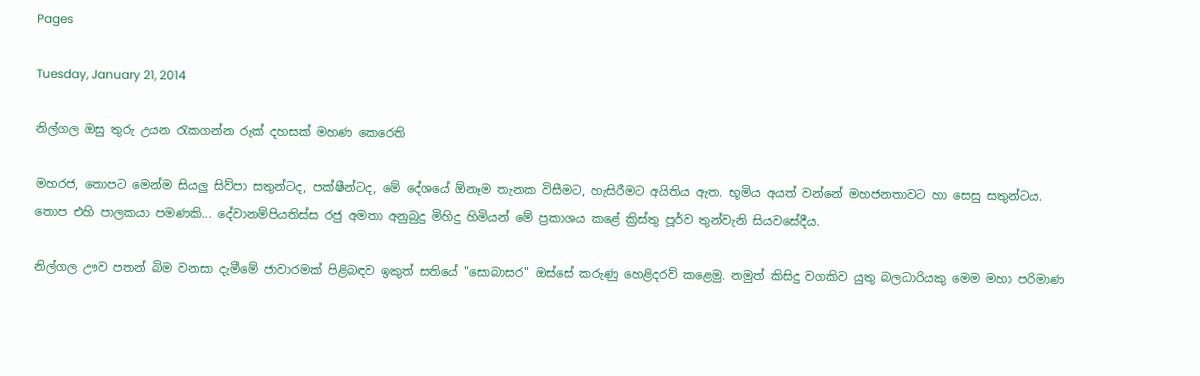Pages

Tuesday, January 21, 2014

නිල්ගල ඔසු තුරු උයන රැකගන්න රුක්‌ දහසක්‌ මහණ කෙරෙති

මහරජ, තොපට මෙන්ම සියලු සිව්පා සතුන්ටද, පක්‌ෂීන්ටද, මේ දේශයේ ඕනෑම තැනක විසීමට, හැසිරීමට අයිතිය ඇත. භූමිය අයත් වන්නේ මහජනතාවට හා සෙසු සතුන්ටය. තොප එහි පාලකයා පමණකි... දේවානම්පියතිස්‌ස රජු අමතා අනුබුදු මිහිදු හිමියන් මේ ප්‍රකාශය කළේ ක්‍රිස්‌තු පූර්ව තුන්වැනි සියවසේදීය.

නිල්ගල ඌව පතන් බිම වනසා දැමීමේ ජාවාරමක්‌ පිළිබඳව ඉකුත් සතියේ "සොබාසර" ඔස්‌සේ කරුණු හෙළිදරව් කළෙමු. නමුත් කිසිදු වගකිව යුතු බලධාරියකු මෙම මහා පරිමාණ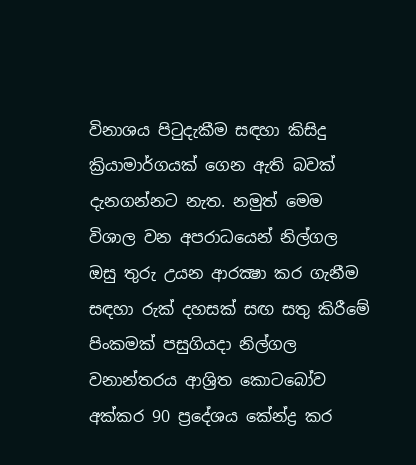විනාශය පිටුදැකීම සඳහා කිසිදු ක්‍රියාමාර්ගයක්‌ ගෙන ඇති බවක්‌ දැනගන්නට නැත. නමුත් මෙම විශාල වන අපරාධයෙන් නිල්ගල ඔසු තුරු උයන ආරක්‍ෂා කර ගැනීම සඳහා රුක්‌ දහසක්‌ සඟ සතු කිරීමේ පිංකමක්‌ පසුගියදා නිල්ගල වනාන්තරය ආශ්‍රිත කොටබෝව අක්‌කර 90 ප්‍රදේශය කේන්ද්‍ර කර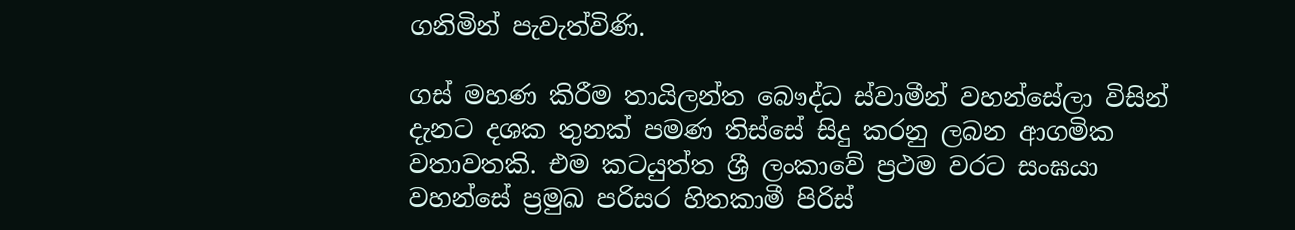ගනිමින් පැවැත්විණි.

ගස්‌ මහණ කිරීම තායිලන්ත බෞද්ධ ස්‌වාමීන් වහන්සේලා විසින් දැනට දශක තුනක්‌ පමණ තිස්‌සේ සිදු කරනු ලබන ආගමික වතාවතකි. එම කටයුත්ත ශ්‍රී ලංකාවේ ප්‍රථම වරට සංඝයා වහන්සේ ප්‍රමුඛ පරිසර හිතකාමී පිරිස්‌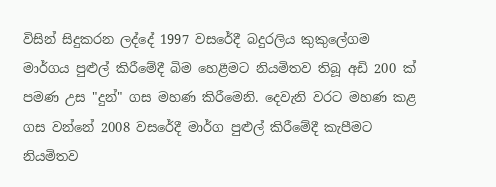විසින් සිදුකරන ලද්දේ 1997 වසරේදී බදුරලිය කුකුලේගම මාර්ගය පුළුල් කිරීමේදී බිම හෙළීමට නියමිතව තිබූ අඩි 200 ක්‌ පමණ උස "දුන්" ගස මහණ කිරීමෙනි. දෙවැනි වරට මහණ කළ ගස වන්නේ 2008 වසරේදී මාර්ග පුළුල් කිරීමේදී කැපීමට නියමිතව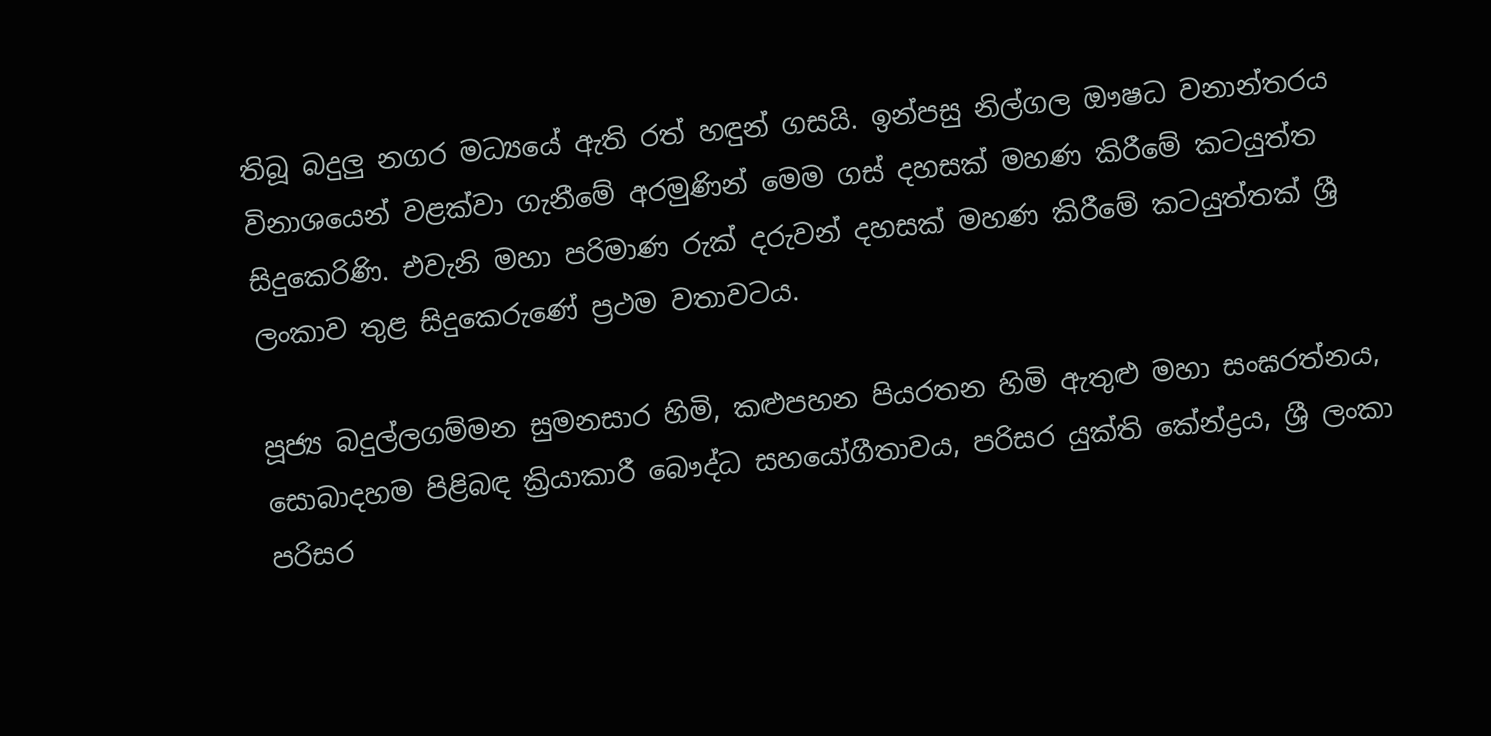තිබූ බදුලු නගර මධ්‍යයේ ඇති රත් හඳුන් ගසයි. ඉන්පසු නිල්ගල ඖෂධ වනාන්තරය විනාශයෙන් වළක්‌වා ගැනීමේ අරමුණින් මෙම ගස්‌ දහසක්‌ මහණ කිරීමේ කටයුත්ත සිදුකෙරිණි. එවැනි මහා පරිමාණ රුක්‌ දරුවන් දහසක්‌ මහණ කිරීමේ කටයුත්තක්‌ ශ්‍රී ලංකාව තුළ සිදුකෙරුණේ ප්‍රථම වතාවටය.

පූජ්‍ය බදුල්ලගම්මන සුමනසාර හිමි, කළුපහන පියරතන හිමි ඇතුළු මහා සංඝරත්නය, සොබාදහම පිළිබඳ ක්‍රියාකාරී බෞද්ධ සහයෝගීතාවය, පරිසර යුක්‌ති කේන්ද්‍රය, ශ්‍රී ලංකා පරිසර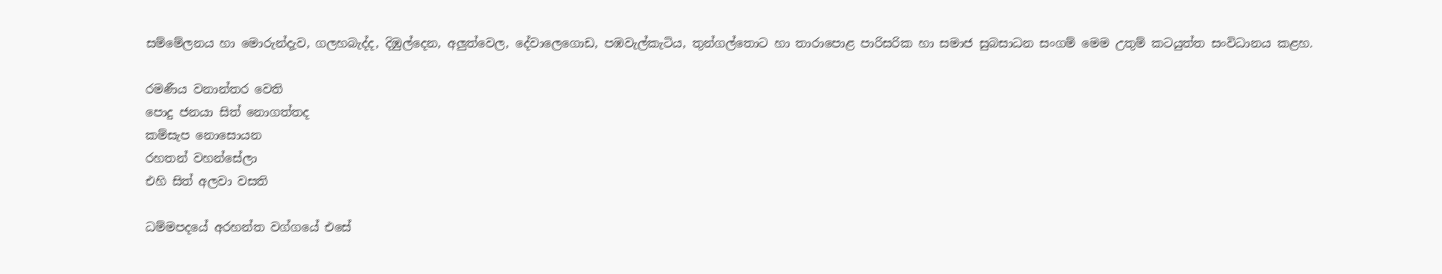සම්මේලනය හා මොරුන්දැව, ගලහබැද්ද, දිඹුල්දෙන, අලුත්වෙල, දේවාලෙගොඩ, පඹවැල්කැටිය, තුන්ගල්තොට හා තාරාපොළ පාරිසරික හා සමාජ සුබසාධන සංගම් මෙම උතුම් කටයුත්ත සංවිධානය කළහ.

රමණීය වනාන්තර වෙති
පොදු ජනයා සිත් නොගත්තද
කම්සැප නොසොයන
රහතන් වහන්සේලා
එහි සිත් අලවා වසති

ධම්මපදයේ අරහන්ත වග්ගයේ එසේ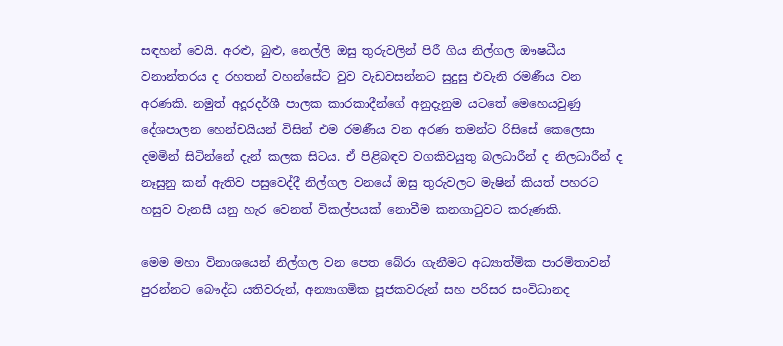සඳහන් වෙයි. අරළු, බුළු, නෙල්ලි ඔසු තුරුවලින් පිරී ගිය නිල්ගල ඖෂධීය වනාන්තරය ද රහතන් වහන්සේට වුව වැඩවසන්නට සුදුසු එවැනි රමණීය වන අරණකි. නමුත් අදූරදර්ශී පාලක කාරකාදීන්ගේ අනුදැනුම යටතේ මෙහෙයවුණු දේශපාලන හෙන්චයියන් විසින් එම රමණීය වන අරණ තමන්ට රිසිසේ කෙලෙසා දමමින් සිටින්නේ දැන් කලක සිටය. ඒ පිළිබඳව වගකිවයුතු බලධාරීන් ද නිලධාරීන් ද නෑසුනු කන් ඇතිව පසුවෙද්දී නිල්ගල වනයේ ඔසු තුරුවලට මැෂින් කියත් පහරට හසුව වැනසී යනු හැර වෙනත් විකල්පයක්‌ නොවීම කනගාටුවට කරුණකි.

මෙම මහා විනාශයෙන් නිල්ගල වන පෙත බේරා ගැනීමට අධ්‍යාත්මික පාරමිතාවන් පුරන්නට බෞද්ධ යතිවරුන්, අන්‍යාගමික පූජකවරුන් සහ පරිසර සංවිධානද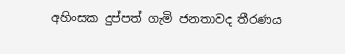අහිංසක දුප්පත් ගැමි ජනතාවද තීරණය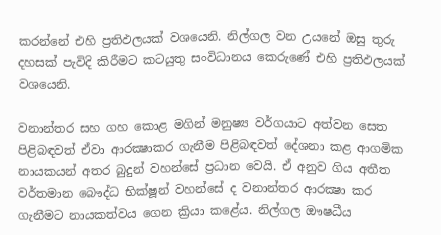කරන්නේ එහි ප්‍රතිඵලයක්‌ වශයෙනි. නිල්ගල වන උයනේ ඔසු තුරු දහසක්‌ පැවිදි කිරීමට කටයුතු සංවිධානය කෙරුණේ එහි ප්‍රතිඵලයක්‌ වශයෙනි.

වනාන්තර සහ ගහ කොළ මගින් මනුෂ්‍ය වර්ගයාට අත්වන සෙත පිළිබඳවත් ඒවා ආරක්‍ෂාකර ගැනීම පිළිබඳවත් දේශනා කළ ආගමික නායකයන් අතර බුදුන් වහන්සේ ප්‍රධාන වෙයි. ඒ අනුව ගිය අතීත වර්තමාන බෞද්ධ භික්‌ෂූන් වහන්සේ ද වනාන්තර ආරක්‍ෂා කර ගැනීමට නායකත්වය ගෙන ක්‍රියා කළේය. නිල්ගල ඖෂධීය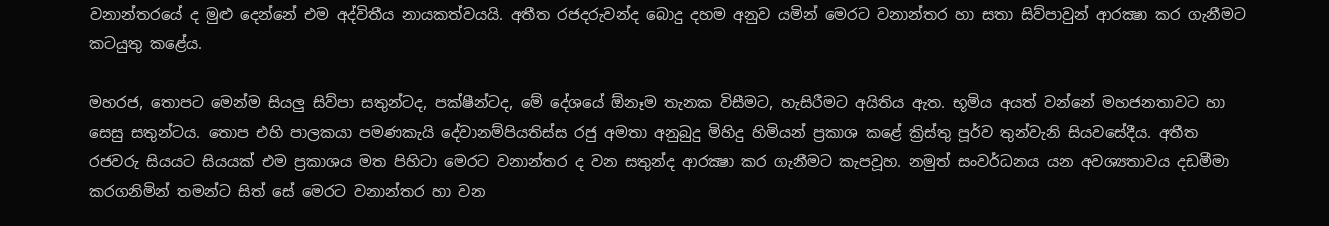වනාන්තරයේ ද මුළු දෙන්නේ එම අද්විතීය නායකත්වයයි. අතීත රජදරුවන්ද බොදු දහම අනුව යමින් මෙරට වනාන්තර හා සතා සිව්පාවුන් ආරක්‍ෂා කර ගැනීමට කටයුතු කළේය.

මහරජ, තොපට මෙන්ම සියලු සිව්පා සතුන්ටද, පක්‌ෂීන්ටද, මේ දේශයේ ඕනෑම තැනක විසීමට, හැසිරීමට අයිතිය ඇත. භූමිය අයත් වන්නේ මහජනතාවට හා සෙසු සතුන්ටය. තොප එහි පාලකයා පමණකැයි දේවානම්පියතිස්‌ස රජු අමතා අනුබුදු මිහිදු හිමියන් ප්‍රකාශ කළේ ක්‍රිස්‌තු පූර්ව තුන්වැනි සියවසේදීය. අතීත රජවරු සියයට සියයක්‌ එම ප්‍රකාශය මත පිහිටා මෙරට වනාන්තර ද වන සතුන්ද ආරක්‍ෂා කර ගැනීමට කැපවූහ. නමුත් සංවර්ධනය යන අවශ්‍යතාවය දඩමීමා කරගනිමින් තමන්ට සිත් සේ මෙරට වනාන්තර හා වන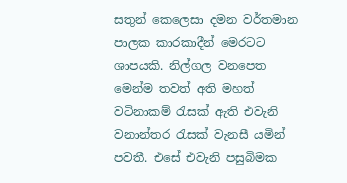සතුන් කෙලෙසා දමන වර්තමාන පාලක කාරකාදීන් මෙරටට ශාපයකි. නිල්ගල වනපෙත මෙන්ම තවත් අති මහත් වටිනාකම් රැසක්‌ ඇති එවැනි වනාන්තර රැසක්‌ වැනසී යමින් පවතී. එසේ එවැනි පසුබිමක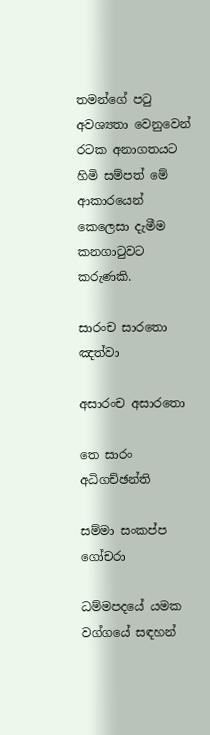තමන්ගේ පටු අවශ්‍යතා වෙනුවෙන් රටක අනාගතයට හිමි සම්පත් මේ ආකාරයෙන් කෙලෙසා දැමීම කනගාටුවට කරුණකි.

සාරංච සාරතො ඤත්වා

අසාරංච අසාරතො

තෙ සාරං අධිගච්ඡන්ති

සම්මා සංකප්ප ගෝචරා

ධම්මපදයේ යමක වග්ගයේ සඳහන්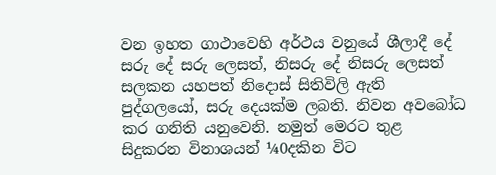වන ඉහත ගාථාවෙහි අර්ථය වනුයේ ශීලාදී දේ සරු දේ සරු ලෙසත්, නිසරු දේ නිසරු ලෙසත් සලකන යහපත් නිදොස්‌ සිතිවිලි ඇති පුද්ගලයෝ, සරු දෙයක්‌ම ලබති. නිවන අවබෝධ කර ගනිති යනුවෙනි. නමුත් මෙරට තුළ සිදුකරන විනාශයන් ¼0දකින විට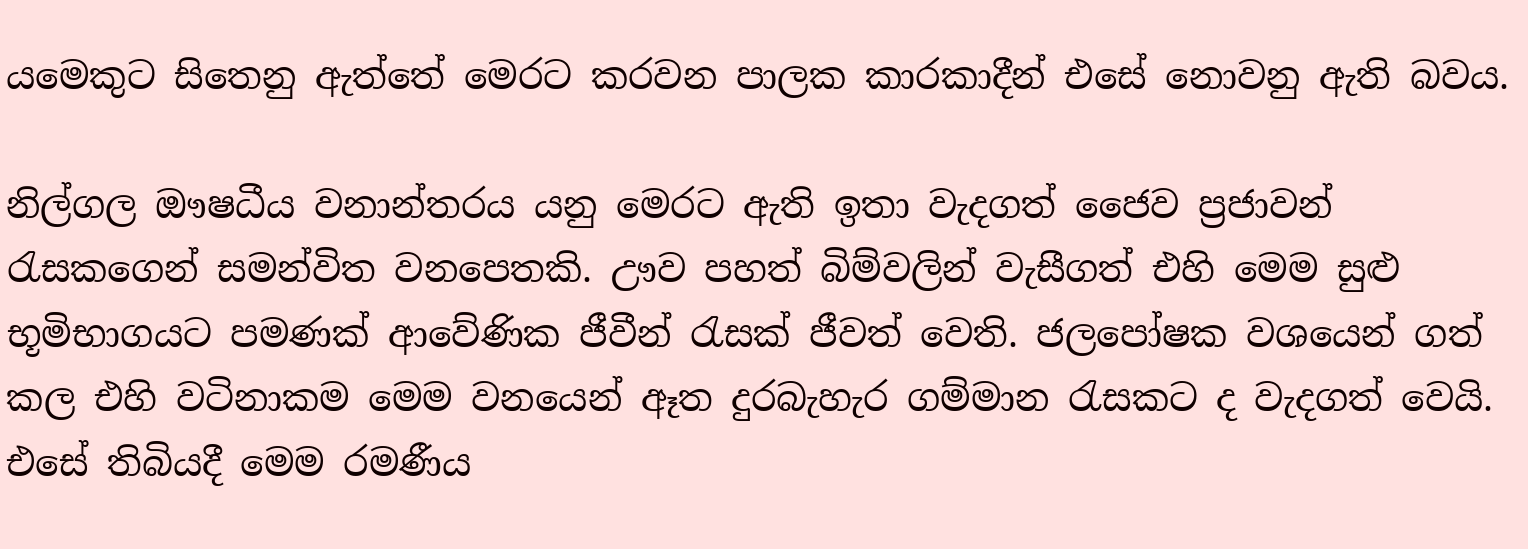යමෙකුට සිතෙනු ඇත්තේ මෙරට කරවන පාලක කාරකාදීන් එසේ නොවනු ඇති බවය.

නිල්ගල ඖෂධීය වනාන්තරය යනු මෙරට ඇති ඉතා වැදගත් ජෛව ප්‍රජාවන් රැසකගෙන් සමන්විත වනපෙතකි. ඌව පහත් බිම්වලින් වැසීගත් එහි මෙම සුළු භූමිභාගයට පමණක්‌ ආවේණික ජීවීන් රැසක්‌ ජීවත් වෙති. ජලපෝෂක වශයෙන් ගත් කල එහි වටිනාකම මෙම වනයෙන් ඈත දුරබැහැර ගම්මාන රැසකට ද වැදගත් වෙයි. එසේ තිබියදී මෙම රමණීය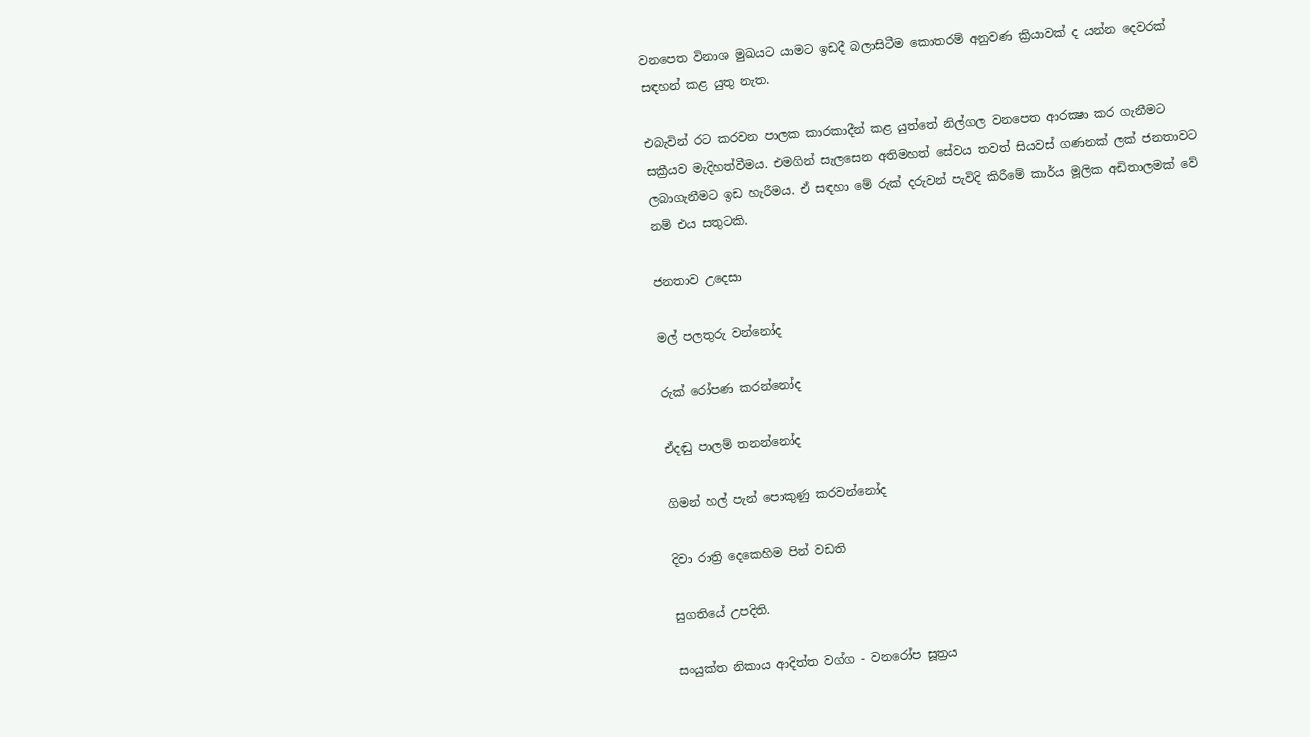වනපෙත විනාශ මුඛයට යාමට ඉඩදී බලාසිටීම කොතරම් අනුවණ ක්‍රියාවක්‌ ද යන්න දෙවරක්‌ සඳහන් කළ යුතු නැත.

එබැවින් රට කරවන පාලක කාරකාදීන් කළ යුත්තේ නිල්ගල වනපෙත ආරක්‍ෂා කර ගැනීමට සක්‍රීයව මැදිහත්වීමය. එමගින් සැලසෙන අතිමහත් සේවය තවත් සියවස්‌ ගණනක්‌ ලක්‌ ජනතාවට ලබාගැනීමට ඉඩ හැරීමය. ඒ සඳහා මේ රුක්‌ දරුවන් පැවිදි කිරීමේ කාර්ය මූලික අඩිතාලමක්‌ වේ නම් එය සතුටකි.

ජනතාව උදෙසා

මල් පලතුරු වන්නෝද

රුක්‌ රෝපණ කරන්නෝද

ඒදඬු පාලම් තනන්නෝද

ගිමන් හල් පැන් පොකුණු කරවන්නෝද

දිවා රාත්‍රි දෙකෙහිම පින් වඩති

සුගතියේ උපදිති.

සංයුක්‌ත නිකාය ආදිත්ත වග්ග - වනරෝප සූත්‍රය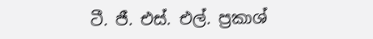ටී. ජී. එස්‌. එල්. ප්‍රකාශ්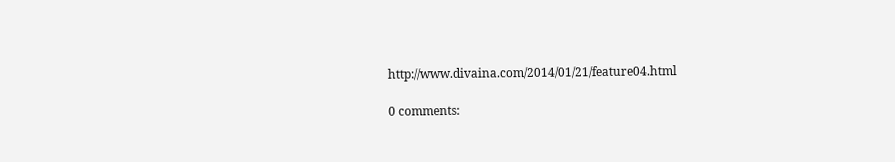http://www.divaina.com/2014/01/21/feature04.html

0 comments: